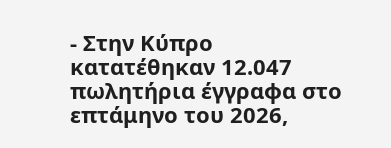- Στην Κύπρο κατατέθηκαν 12.047 πωλητήρια έγγραφα στο επτάμηνο του 2026,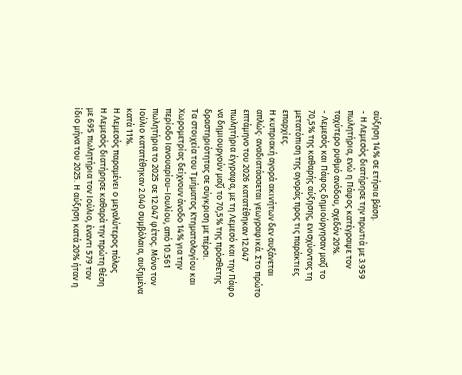αύξηση 14% σε ετήσια βάση.
- Η Λεμεσός διατήρησε την πρωτιά με 3.959 πωλητήρια, ενώ η Πάφος κατέγραψε τον ταχύτερο ρυθμό ανόδου, σχεδόν 20%.
- Λεμεσός και Πάφος δημιούργησαν μαζί το 70,5% της καθαρής αύξησης, ενισχύοντας τη μετατόπιση της αγοράς προς τις παράκτιες επαρχίες.
Η κυπριακή αγορά ακινήτων δεν αυξάνεται απλώς· αναδιατάσσεται γεωγραφικά. Στο πρώτο επτάμηνο του 2026 κατατέθηκαν 12.047 πωλητήρια έγγραφα, με τη Λεμεσό και την Πάφο να δημιουργούν μαζί το 70,5% της πρόσθετης δραστηριότητας σε σύγκριση με πέρσι.
Τα στοιχεία του Τμήματος Κτηματολογίου και Χωρομετρίας δείχνουν άνοδο 14% για την περίοδο Ιανουαρίου–Ιουλίου, από 10.561 πωλητήρια το 2025 σε 12.047 φέτος. Μόνο τον Ιούλιο κατατέθηκαν 2.040 συμβόλαια, αυξημένα κατά 11%.
Η Λεμεσός παραμένει ο μεγαλύτερος πόλος
Η Λεμεσός διατήρησε καθαρά την πρώτη θέση με 695 πωλητήρια τον Ιούλιο, έναντι 579 τον ίδιο μήνα του 2025. Η αύξηση κατά 20% ήταν η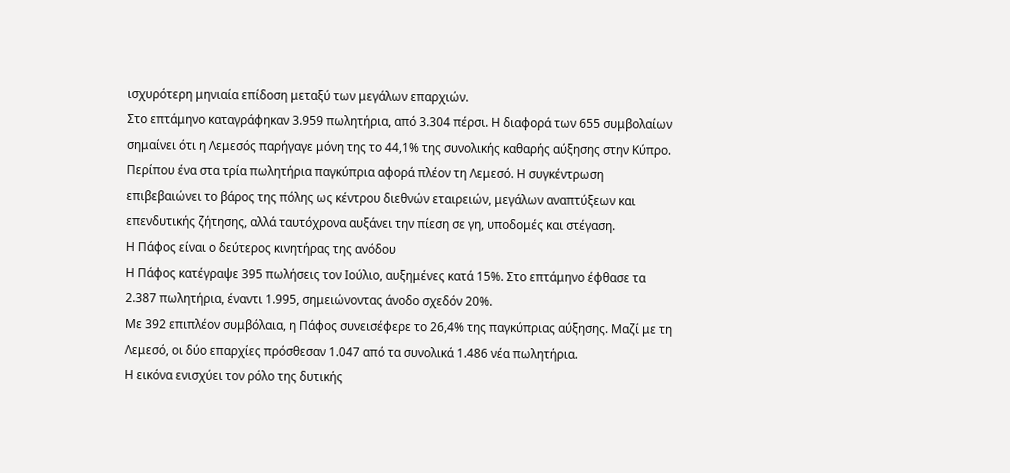ισχυρότερη μηνιαία επίδοση μεταξύ των μεγάλων επαρχιών.
Στο επτάμηνο καταγράφηκαν 3.959 πωλητήρια, από 3.304 πέρσι. Η διαφορά των 655 συμβολαίων σημαίνει ότι η Λεμεσός παρήγαγε μόνη της το 44,1% της συνολικής καθαρής αύξησης στην Κύπρο.
Περίπου ένα στα τρία πωλητήρια παγκύπρια αφορά πλέον τη Λεμεσό. Η συγκέντρωση επιβεβαιώνει το βάρος της πόλης ως κέντρου διεθνών εταιρειών, μεγάλων αναπτύξεων και επενδυτικής ζήτησης, αλλά ταυτόχρονα αυξάνει την πίεση σε γη, υποδομές και στέγαση.
Η Πάφος είναι ο δεύτερος κινητήρας της ανόδου
Η Πάφος κατέγραψε 395 πωλήσεις τον Ιούλιο, αυξημένες κατά 15%. Στο επτάμηνο έφθασε τα 2.387 πωλητήρια, έναντι 1.995, σημειώνοντας άνοδο σχεδόν 20%.
Με 392 επιπλέον συμβόλαια, η Πάφος συνεισέφερε το 26,4% της παγκύπριας αύξησης. Μαζί με τη Λεμεσό, οι δύο επαρχίες πρόσθεσαν 1.047 από τα συνολικά 1.486 νέα πωλητήρια.
Η εικόνα ενισχύει τον ρόλο της δυτικής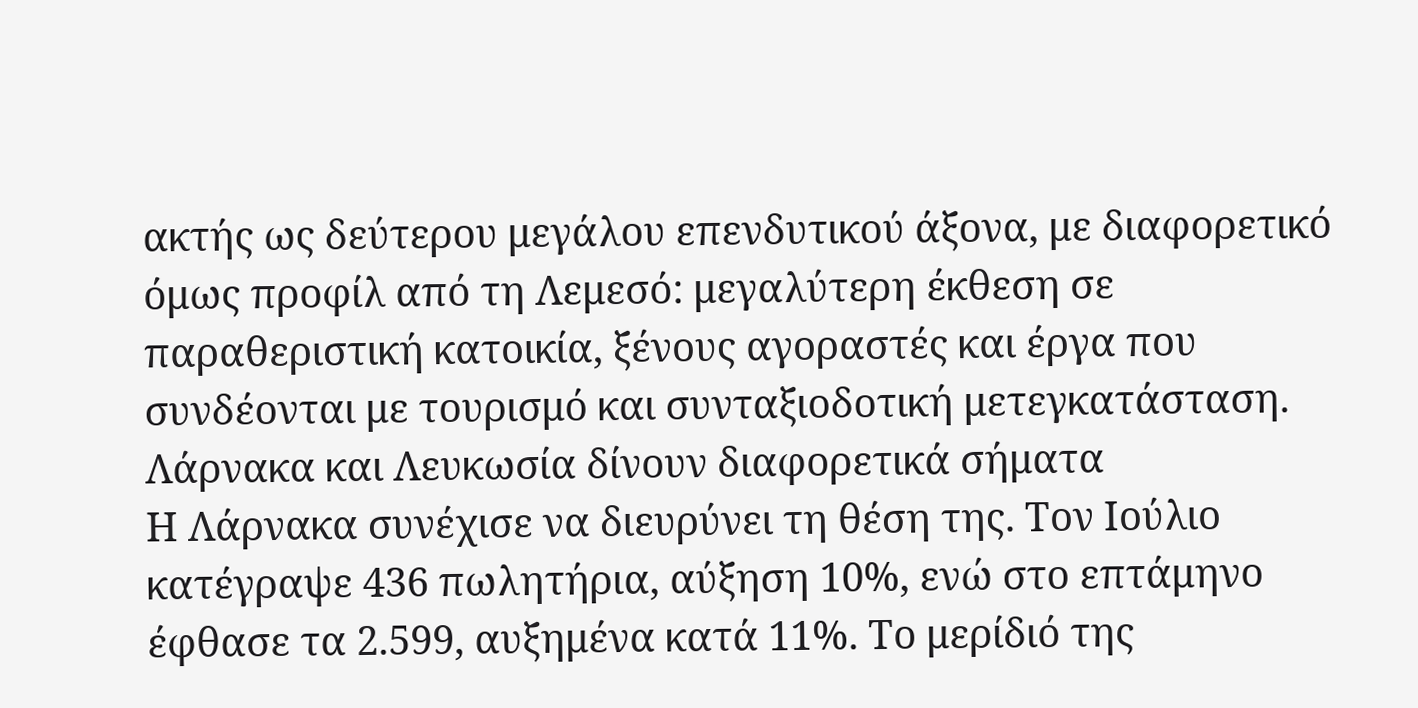ακτής ως δεύτερου μεγάλου επενδυτικού άξονα, με διαφορετικό όμως προφίλ από τη Λεμεσό: μεγαλύτερη έκθεση σε παραθεριστική κατοικία, ξένους αγοραστές και έργα που συνδέονται με τουρισμό και συνταξιοδοτική μετεγκατάσταση.
Λάρνακα και Λευκωσία δίνουν διαφορετικά σήματα
Η Λάρνακα συνέχισε να διευρύνει τη θέση της. Τον Ιούλιο κατέγραψε 436 πωλητήρια, αύξηση 10%, ενώ στο επτάμηνο έφθασε τα 2.599, αυξημένα κατά 11%. Το μερίδιό της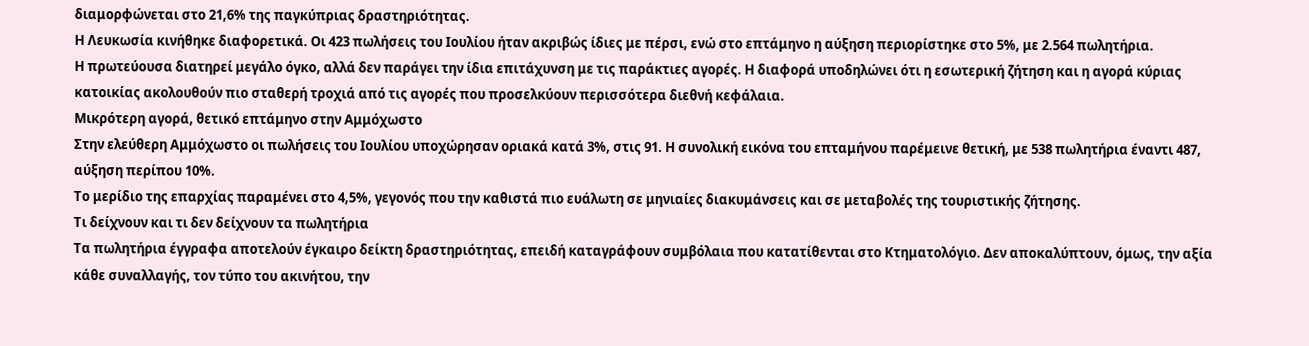διαμορφώνεται στο 21,6% της παγκύπριας δραστηριότητας.
Η Λευκωσία κινήθηκε διαφορετικά. Οι 423 πωλήσεις του Ιουλίου ήταν ακριβώς ίδιες με πέρσι, ενώ στο επτάμηνο η αύξηση περιορίστηκε στο 5%, με 2.564 πωλητήρια.
Η πρωτεύουσα διατηρεί μεγάλο όγκο, αλλά δεν παράγει την ίδια επιτάχυνση με τις παράκτιες αγορές. Η διαφορά υποδηλώνει ότι η εσωτερική ζήτηση και η αγορά κύριας κατοικίας ακολουθούν πιο σταθερή τροχιά από τις αγορές που προσελκύουν περισσότερα διεθνή κεφάλαια.
Μικρότερη αγορά, θετικό επτάμηνο στην Αμμόχωστο
Στην ελεύθερη Αμμόχωστο οι πωλήσεις του Ιουλίου υποχώρησαν οριακά κατά 3%, στις 91. Η συνολική εικόνα του επταμήνου παρέμεινε θετική, με 538 πωλητήρια έναντι 487, αύξηση περίπου 10%.
Το μερίδιο της επαρχίας παραμένει στο 4,5%, γεγονός που την καθιστά πιο ευάλωτη σε μηνιαίες διακυμάνσεις και σε μεταβολές της τουριστικής ζήτησης.
Τι δείχνουν και τι δεν δείχνουν τα πωλητήρια
Τα πωλητήρια έγγραφα αποτελούν έγκαιρο δείκτη δραστηριότητας, επειδή καταγράφουν συμβόλαια που κατατίθενται στο Κτηματολόγιο. Δεν αποκαλύπτουν, όμως, την αξία κάθε συναλλαγής, τον τύπο του ακινήτου, την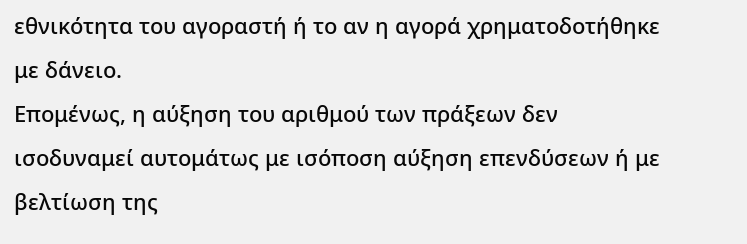εθνικότητα του αγοραστή ή το αν η αγορά χρηματοδοτήθηκε με δάνειο.
Επομένως, η αύξηση του αριθμού των πράξεων δεν ισοδυναμεί αυτομάτως με ισόποση αύξηση επενδύσεων ή με βελτίωση της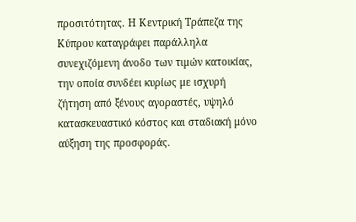προσιτότητας. Η Κεντρική Τράπεζα της Κύπρου καταγράφει παράλληλα συνεχιζόμενη άνοδο των τιμών κατοικίας, την οποία συνδέει κυρίως με ισχυρή ζήτηση από ξένους αγοραστές, υψηλό κατασκευαστικό κόστος και σταδιακή μόνο αύξηση της προσφοράς.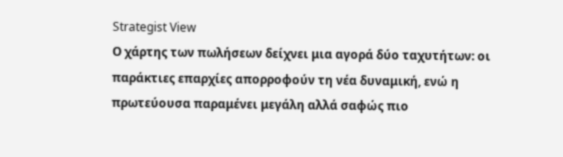Strategist View
Ο χάρτης των πωλήσεων δείχνει μια αγορά δύο ταχυτήτων: οι παράκτιες επαρχίες απορροφούν τη νέα δυναμική, ενώ η πρωτεύουσα παραμένει μεγάλη αλλά σαφώς πιο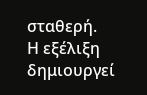σταθερή.
Η εξέλιξη δημιουργεί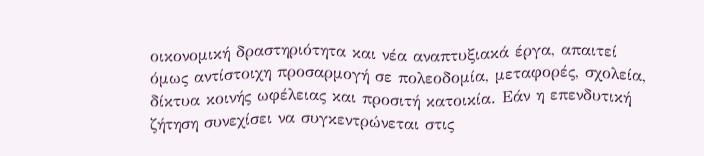οικονομική δραστηριότητα και νέα αναπτυξιακά έργα, απαιτεί όμως αντίστοιχη προσαρμογή σε πολεοδομία, μεταφορές, σχολεία, δίκτυα κοινής ωφέλειας και προσιτή κατοικία. Εάν η επενδυτική ζήτηση συνεχίσει να συγκεντρώνεται στις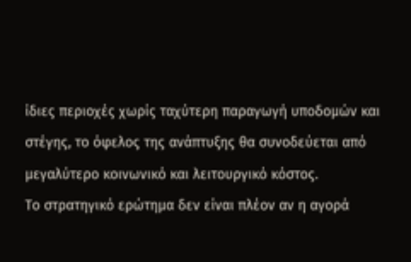ίδιες περιοχές χωρίς ταχύτερη παραγωγή υποδομών και στέγης, το όφελος της ανάπτυξης θα συνοδεύεται από μεγαλύτερο κοινωνικό και λειτουργικό κόστος.
Το στρατηγικό ερώτημα δεν είναι πλέον αν η αγορά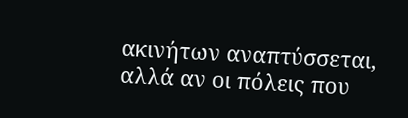ακινήτων αναπτύσσεται, αλλά αν οι πόλεις που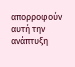απορροφούν αυτή την ανάπτυξη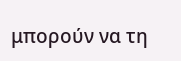μπορούν να τη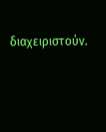διαχειριστούν.